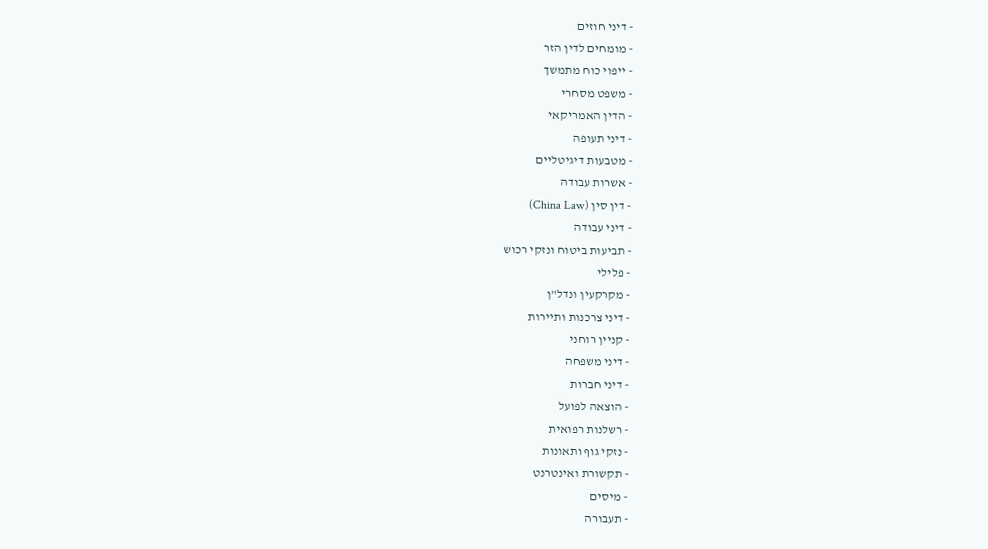- דיני חוזים
- מומחים לדין הזר
- ייפוי כוח מתמשך
- משפט מסחרי
- הדין האמריקאי
- דיני תעופה
- מטבעות דיגיטליים
- אשרות עבודה
- דין סין (China Law)
- דיני עבודה
- תביעות ביטוח ונזקי רכוש
- פלילי
- מקרקעין ונדל"ן
- דיני צרכנות ותיירות
- קניין רוחני
- דיני משפחה
- דיני חברות
- הוצאה לפועל
- רשלנות רפואית
- נזקי גוף ותאונות
- תקשורת ואינטרנט
- מיסים
- תעבורה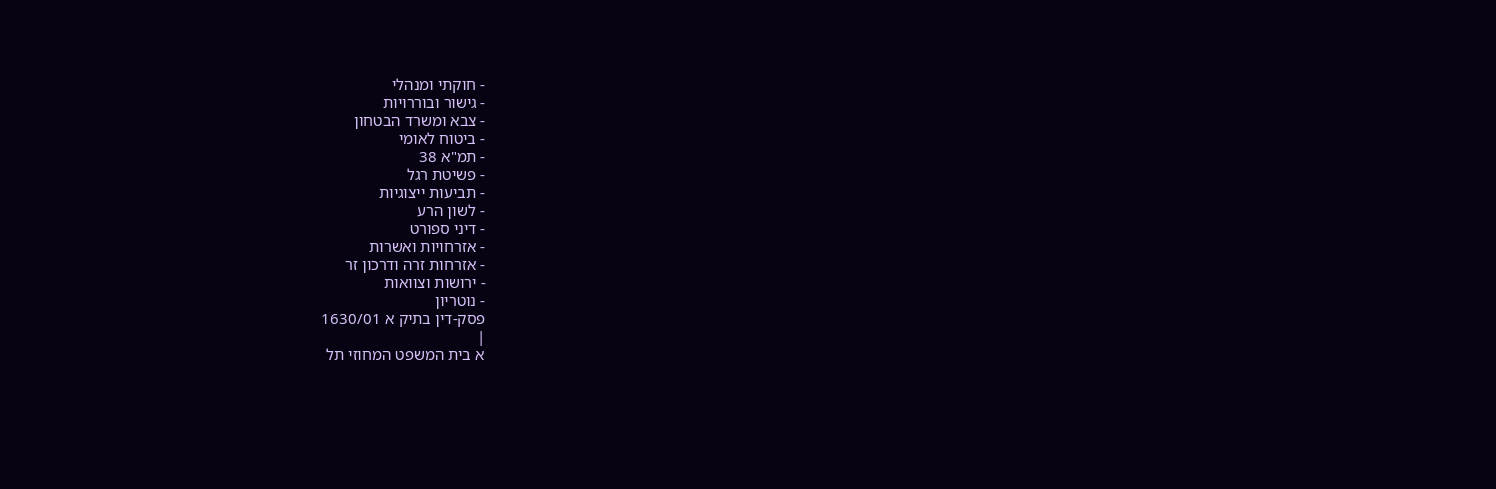- חוקתי ומנהלי
- גישור ובוררויות
- צבא ומשרד הבטחון
- ביטוח לאומי
- תמ"א 38
- פשיטת רגל
- תביעות ייצוגיות
- לשון הרע
- דיני ספורט
- אזרחויות ואשרות
- אזרחות זרה ודרכון זר
- ירושות וצוואות
- נוטריון
פסק-דין בתיק א 1630/01
|
א בית המשפט המחוזי תל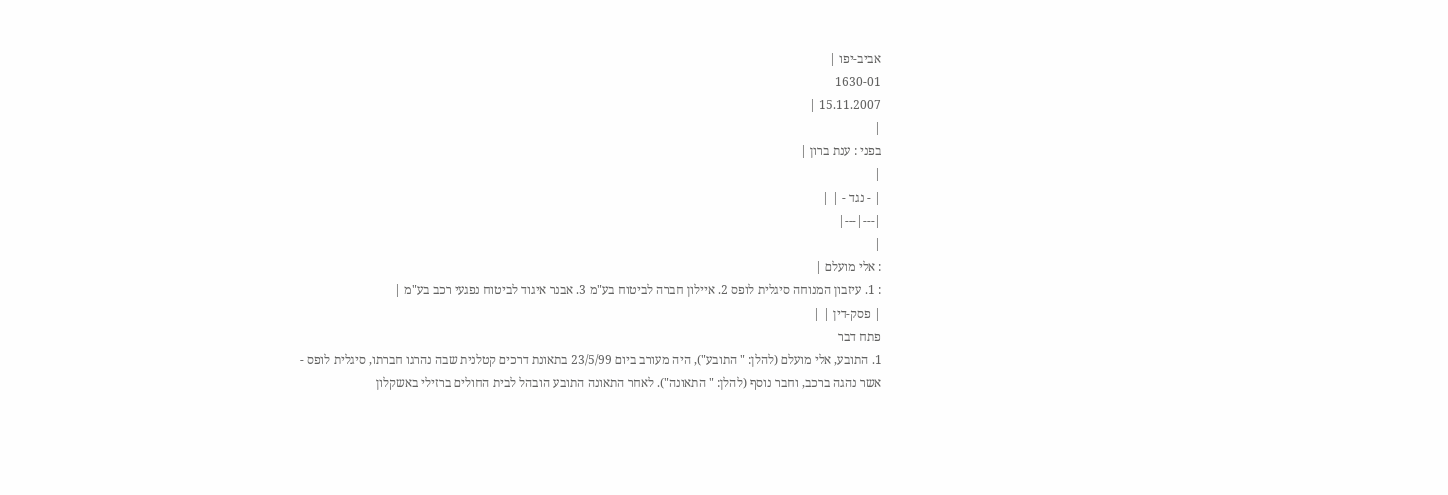אביב-יפו |
1630-01
15.11.2007 |
|
בפני : ענת ברון |
|
| - נגד - | |
|---|---|
|
: אלי מועלם |
: 1. עיזבון המנוחה סיגלית לופס 2. איילון חברה לביטוח בע"מ 3. אבנר איגוד לביטוח נפגעי רכב בע"מ |
| פסק-דין | |
פתח דבר
1. התובע, אלי מועלם (להלן: " התובע"), היה מעורב ביום 23/5/99 בתאונת דרכים קטלנית שבה נהרגו חברתו, סיגלית לופס - אשר נהגה ברכב, וחבר נוסף (להלן: " התאונה"). לאחר התאונה התובע הובהל לבית החולים ברזילי באשקלון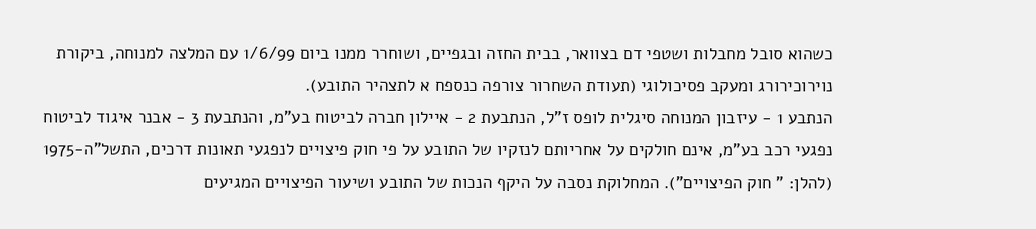כשהוא סובל מחבלות ושטפי דם בצוואר, בבית החזה ובגפיים, ושוחרר ממנו ביום 1/6/99 עם המלצה למנוחה, ביקורת נוירוכירורג ומעקב פסיכולוגי (תעודת השחרור צורפה כנספח א לתצהיר התובע).
הנתבע 1 - עיזבון המנוחה סיגלית לופס ז"ל, הנתבעת 2 - איילון חברה לביטוח בע"מ, והנתבעת 3 - אבנר איגוד לביטוח נפגעי רכב בע"מ, אינם חולקים על אחריותם לנזקיו של התובע על פי חוק פיצויים לנפגעי תאונות דרכים, התשל"ה-1975 (להלן: " חוק הפיצויים"). המחלוקת נסבה על היקף הנכות של התובע ושיעור הפיצויים המגיעים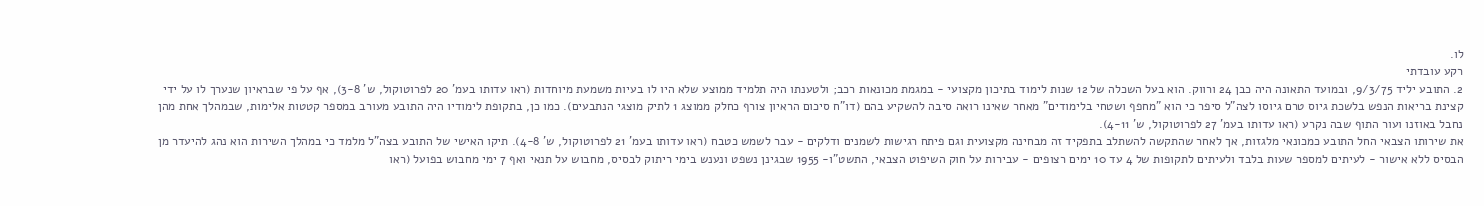לו.
רקע עובדתי
2. התובע יליד 9/3/75, ובמועד התאונה היה כבן 24 ורווק. הוא בעל השכלה של 12 שנות לימוד בתיכון מקצועי - במגמת מכונאות רכב; ולטענתו היה תלמיד ממוצע שלא היו לו בעיות משמעת מיוחדות (ראו עדותו בעמ' 20 לפרוטוקול, ש' 3-8), אף על פי שבראיון שנערך לו על ידי קצינת בריאות הנפש בלשכת גיוס טרם גיוסו לצה"ל סיפר כי הוא "מחפף ושטחי בלימודים" מאחר שאינו רואה סיבה להשקיע בהם (דו"ח סיכום הראיון צורף כחלק ממוצג 1 לתיק מוצגי הנתבעים). כמו כן, בתקופת לימודיו היה התובע מעורב במספר קטטות אלימות, שבמהלך אחת מהן נחבל באוזנו ועור התוף שבה נקרע (ראו עדותו בעמ' 27 לפרוטוקול, ש' 4-11).
את שירותו הצבאי החל התובע כמכונאי מלגזות, אך לאחר שהתקשה להשתלב בתפקיד זה מבחינה מקצועית וגם פיתח רגישות לשמנים ודלקים - עבר לשמש כטבח (ראו עדותו בעמ' 21 לפרוטוקול, ש' 4-8). תיקו האישי של התובע בצה"ל מלמד כי במהלך השירות הוא נהג להיעדר מן הבסיס ללא אישור - לעיתים למספר שעות בלבד ולעיתים לתקופות של 4 עד 10 ימים רצופים - עבירות על חוק השיפוט הצבאי, התשט"ו- 1955 שבגינן נשפט ונענש בימי ריתוק לבסיס, מחבוש על תנאי ואף 7 ימי מחבוש בפועל (ראו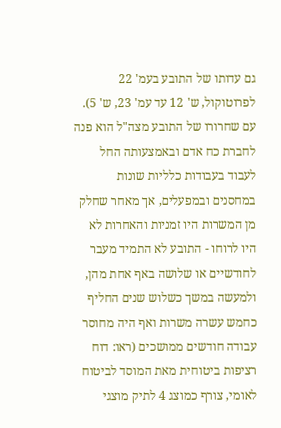גם עדותו של התובע בעמ' 22 לפרוטוקול, ש' 12 עד עמ' 23, ש' 5).
עם שחרורו של התובע מצה"ל הוא פנה לחברת כח אדם ובאמצעותה החל לעבוד בעבודות כלליות שונות במחסנים ובמפעלים, אך מאחר שחלק מן המשרות היו זמניות והאחרות לא היו לרוחו - התובע לא התמיד מעבר לחודשיים או שלושה באף אחת מהן, ולמעשה במשך כשלוש שנים החליף כחמש עשרה משרות ואף היה מחוסר עבודה חודשים ממושכים (ראו: דוח רציפות ביטוחית מאת המוסד לביטוח לאומי, צורף כמוצג 4 לתיק מוצגי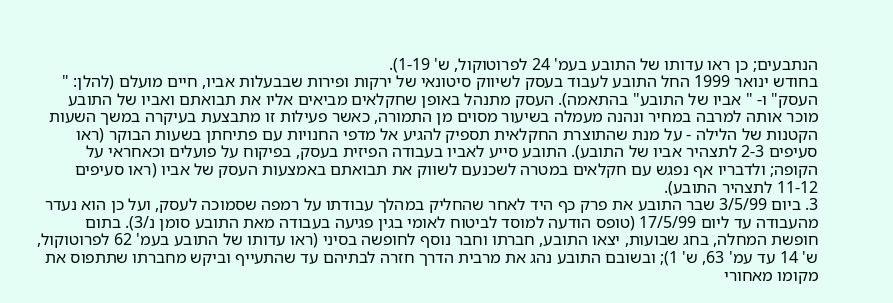הנתבעים; כן ראו עדותו של התובע בעמ' 24 לפרוטוקול, ש' 1-19).
בחודש ינואר 1999 החל התובע לעבוד בעסק לשיווק סיטונאי של ירקות ופירות שבבעלות אביו, חיים מועלם (להלן: " העסק" ו- " אביו של התובע" בהתאמה). העסק מתנהל באופן שחקלאים מביאים אליו את תבואתם ואביו של התובע מוכר אותה למרבה במחיר ונהנה מעמלה בשיעור מסוים מן התמורה, כאשר פעילות זו מתבצעת בעיקרה במשך השעות הקטנות של הלילה - על מנת שהתוצרת החקלאית תספיק להגיע אל מדפי החנויות עם פתיחתן בשעות הבוקר (ראו סעיפים 2-3 לתצהיר אביו של התובע). התובע סייע לאביו בעבודה הפיזית בעסק, בפיקוח על פועלים וכאחראי על הקופה; ולדבריו אף נפגש עם חקלאים במטרה לשכנעם לשווק את תבואתם באמצעות העסק של אביו (ראו סעיפים 11-12 לתצהיר התובע).
3. ביום 3/5/99 שבר התובע את פרק כף היד לאחר שהחליק במהלך עבודתו על רמפה שסמוכה לעסק, ועל כן הוא נעדר מהעבודה עד ליום 17/5/99 (טופס הודעה למוסד לביטוח לאומי בגין פגיעה בעבודה מאת התובע סומן נ/3). בתום חופשת המחלה, בחג שבועות, יצאו התובע, חברתו וחבר נוסף לחופשה בסיני (ראו עדותו של התובע בעמ' 62 לפרוטוקול, ש' 14 עד עמ' 63, ש' 1); ובשובם התובע נהג את מרבית הדרך חזרה לבתיהם עד שהתעייף וביקש מחברתו שתתפוס את מקומו מאחורי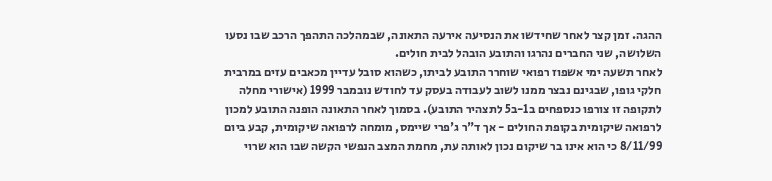ההגה. זמן קצר לאחר שחידשו את הנסיעה אירעה התאונה, שבמהלכה התהפך הרכב שבו נסעו השלושה, שני החברים נהרגו והתובע הובהל לבית חולים.
לאחר תשעה ימי אשפוז רפואי שוחרר התובע לביתו, כשהוא סובל עדיין מכאבים עזים במרבית חלקי גופו, שבגינם נבצר ממנו לשוב לעבודה בעסק עד לחודש נובמבר 1999 (אישורי מחלה לתקופה זו צורפו כנספחים ב1-ב5 לתצהיר התובע). בסמוך לאחר התאונה הופנה התובע למכון לרפואה שיקומית בקופת החולים - אך ד"ר ג'פרי שיימס, מומחה לרפואה שיקומית, קבע ביום 8/11/99 כי הוא אינו בר שיקום נכון לאותה עת, מחמת המצב הנפשי הקשה שבו הוא שרוי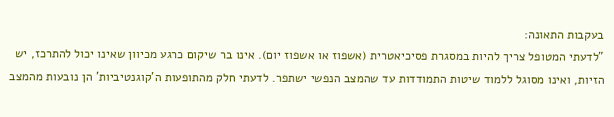בעקבות התאונה:
"לדעתי המטופל צריך להיות במסגרת פסיכיאטרית (אשפוז או אשפוז יום). אינו בר שיקום כרגע מכיוון שאינו יכול להתרכז, יש הזיות, ואינו מסוגל ללמוד שיטות התמודדות עד שהמצב הנפשי ישתפר. לדעתי חלק מהתופעות ה'קוגנטיביות' הן נובעות מהמצב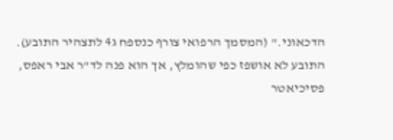הדכאוני." (המסמך הרפואי צורף כנספח ג4 לתצהיר התובע).
התובע לא אושפז כפי שהומלץ, אך הוא פנה לד"ר אבי ראפס, פסיכיאטר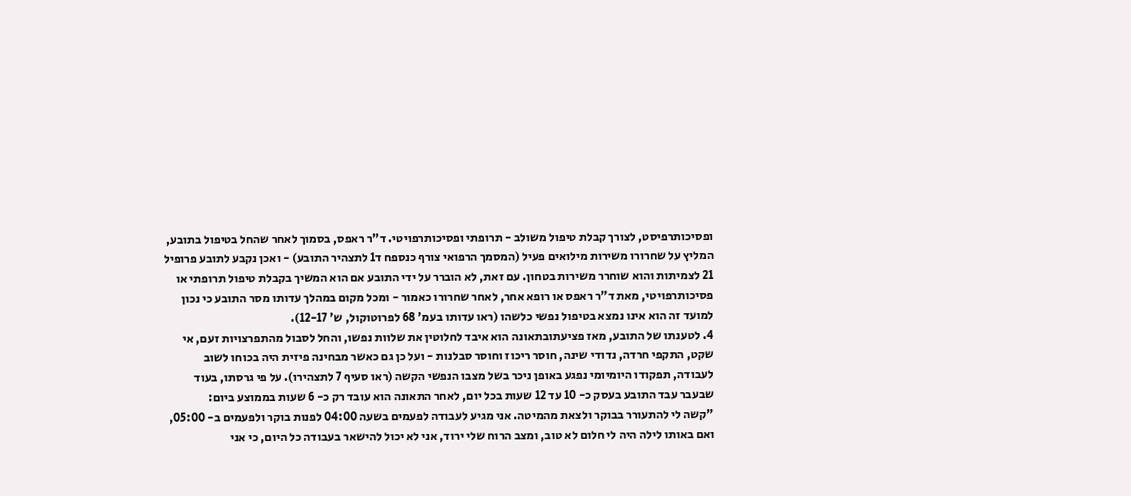ופסיכותרפיסט, לצורך קבלת טיפול משולב - תרופתי ופסיכותרפויטי. ד"ר ראפס, בסמוך לאחר שהחל בטיפול בתובע, המליץ על שחרורו משירות מילואים פעיל (המסמך הרפואי צורף כנספח ד1 לתצהיר התובע) - ואכן נקבע לתובע פרופיל 21 לצמיתות והוא שוחרר משירות בטחון. עם זאת, לא הוברר על ידי התובע אם הוא המשיך בקבלת טיפול תרופתי או פסיכותרפויטי, מאת ד"ר ראפס או רופא אחר, לאחר שחרורו כאמור - ומכל מקום במהלך עדותו מסר התובע כי נכון למועד זה הוא אינו נמצא בטיפול נפשי כלשהו (ראו עדותו בעמ' 68 לפרוטוקול, ש' 12-17).
4. לטענתו של התובע, מאז פציעתובתאונה הוא איבד לחלוטין את שלוות נפשו, והחל לסבול מהתפרצויות זעם, אי שקט, התקפי חרדה, נדודי שינה, חוסר ריכוז וחוסר סבלנות - ועל כן גם כאשר מבחינה פיזית היה בכוחו לשוב לעבודה, תפקודו היומיומי נפגע באופן ניכר בשל מצבו הנפשי הקשה (ראו סעיף 7 לתצהירו). על פי גרסתו, בעוד שבעבר עבד התובע בעסק כ- 10 עד 12 שעות בכל יום, לאחר התאונה הוא עובד רק כ- 6 שעות בממוצע ביום:
"קשה לי להתעורר בבוקר ולצאת מהמיטה. אני מגיע לעבודה לפעמים בשעה 04:00 לפנות בוקר ולפעמים ב- 05:00, ואם באותו לילה היה לי חלום לא טוב, ומצב הרוח שלי ירוד, אני לא יכול להישאר בעבודה כל היום, כי אני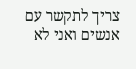צריך לתקשר עם אנשים ואני לא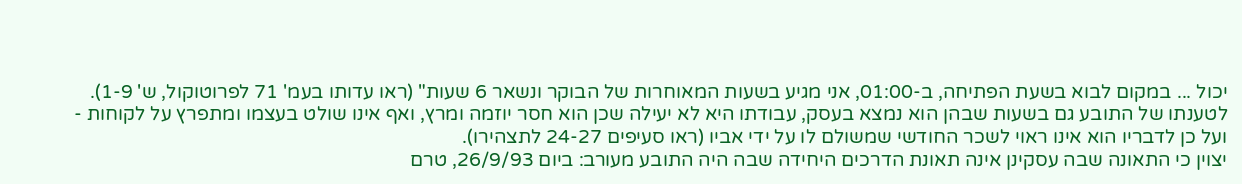יכול ... במקום לבוא בשעת הפתיחה, ב-01:00, אני מגיע בשעות המאוחרות של הבוקר ונשאר 6 שעות" (ראו עדותו בעמ' 71 לפרוטוקול, ש' 1-9).
לטענתו של התובע גם בשעות שבהן הוא נמצא בעסק, עבודתו היא לא יעילה שכן הוא חסר יוזמה ומרץ, ואף אינו שולט בעצמו ומתפרץ על לקוחות - ועל כן לדבריו הוא אינו ראוי לשכר החודשי שמשולם לו על ידי אביו (ראו סעיפים 24-27 לתצהירו).
יצוין כי התאונה שבה עסקינן אינה תאונת הדרכים היחידה שבה היה התובע מעורב: ביום 26/9/93, טרם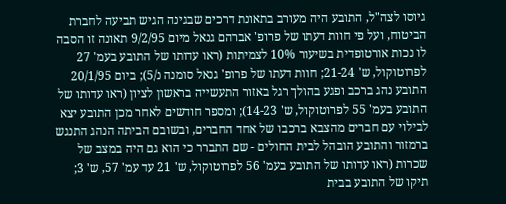גיוסו לצה"ל, התובע היה מעורב בתאונת דרכים שבגינה הגיש תביעה לחברת הביטוח, ועל פי חוות דעתו של פרופ' אברהם גנאל מיום 9/2/95 תאונה זו הסבה לו נכות אורטופדית בשיעור 10% לצמיתות (ראו עדותו של התובע בעמ' 27 לפרוטוקול, ש' 21-24; חוות דעתו של פרופ' גנאל סומנה נ/5); ביום 20/1/95 התובע נהג ברכב ופגע בהולך רגל באזור התעשייה בראשון לציון (ראו עדותו של התובע בעמ' 55 לפרוטוקול, ש' 14-23); ומספר חודשים לאחר מכן התובע יצא לבילוי עם חברים מהצבא ברכבו של אחד החברים, ובשובם הביתה הנהג התנגש ברמזור והתובע הובהל לבית החולים - שם התברר כי הוא גם היה במצב של שכרות (ראו עדותו של התובע בעמ' 56 לפרוטוקול, ש' 21 עד עמ' 57, ש' 3; תיקו של התובע בבית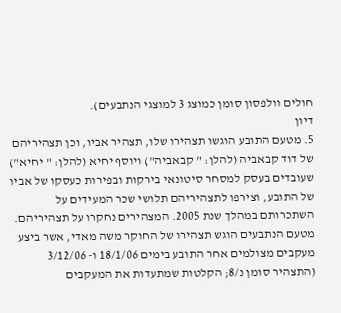חולים וולפסון סומן כמוצג 3 למוצגי הנתבעים).
דיון
5. מטעם התובע הוגשו תצהירו שלו, תצהיר אביו, וכן תצהיריהם של דוד קבאביה (להלן: " קבאביה") ויוסף יחיא (להלן: " יחיא") שעובדים בעסק למסחר סיטונאי בירקות ובפירות כעסקו של אביו של התובע, וצירפו לתצהיריהם תלושי שכר המעידים על השתכרותם במהלך שנת 2005. המצהירים נחקרו על תצהיריהם.
מטעם הנתבעים הוגש תצהירו של החוקר משה מאדי, אשר ביצע מעקבים מצולמים אחר התובע בימים 18/1/06 ו- 3/12/06 (התצהיר סומן נ/8; הקלטות שמתעדות את המעקבים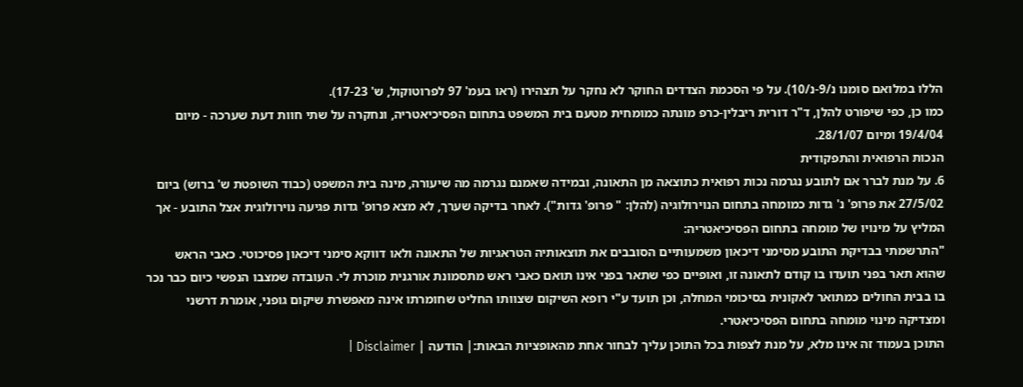הללו במלואם סומנו נ/9-נ/10). על פי הסכמת הצדדים החוקר לא נחקר על תצהירו (ראו בעמ' 97 לפרוטוקול, ש' 17-23).
כמו כן, כפי שיפורט להלן, ד"ר דורית ריבלין-כרפ מונתה כמומחית מטעם בית המשפט בתחום הפסיכיאטריה, ונחקרה על שתי חוות דעת שערכה - מיום 19/4/04 ומיום 28/1/07.
הנכות הרפואית והתפקודית
6. על מנת לברר אם לתובע נגרמה נכות רפואית כתוצאה מן התאונה, ובמידה שאמנם נגרמה מה שיעורה, מינה בית המשפט (כבוד השופטת ש' ברוש) ביום 27/5/02 את פרופ' נ' גדות כמומחה בתחום הנוירולוגיה (להלן: " פרופ' גדות"). לאחר בדיקה שערך, לא מצא פרופ' גדות פגיעה נוירולוגית אצל התובע - אך המליץ על מינויו של מומחה בתחום הפסיכיאטריה:
"התרשמתי בבדיקת התובע מסימני דיכאון משמעותיים הסובבים את תוצאותיה הטראגיות של התאונה ולאו דווקא סימני דיכאון פסיכוטי. כאבי הראש שהוא תאר בפני תועדו בו קודם לתאונה זו, ואופיים כפי שתאר בפני אינו תואם כאבי ראש מתסמונת אורגנית מוכרת לי. העובדה שמצבו הנפשי כיום כבר נכר בו בבית החולים כמתואר לאקונית בסיכומי המחלה, וכן תועד ע"י רופא השיקום שצוותו החליט שחומרתו אינה מאפשרת שיקום גופני, אומרת דרשני ומצדיקה מינוי מומחה בתחום הפסיכיאטרי.
התוכן בעמוד זה אינו מלא, על מנת לצפות בכל התוכן עליך לבחור אחת מהאופציות הבאות:| הודעה | Disclaimer |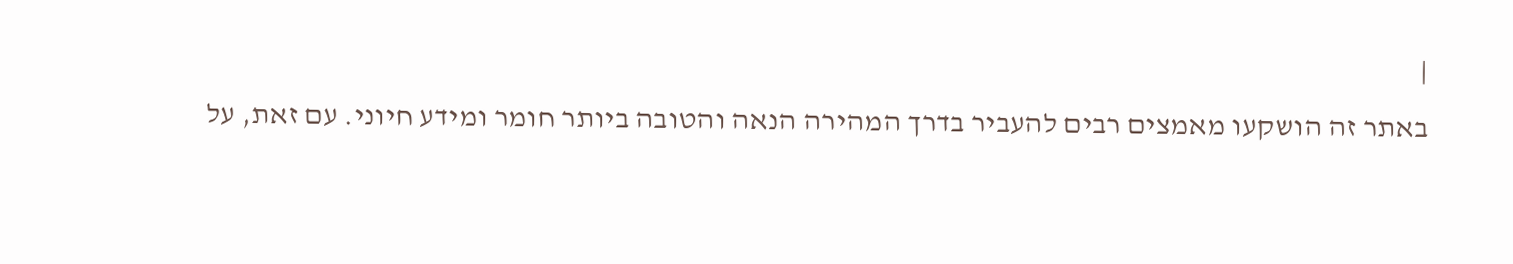|
באתר זה הושקעו מאמצים רבים להעביר בדרך המהירה הנאה והטובה ביותר חומר ומידע חיוני. עם זאת, על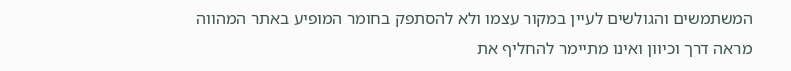המשתמשים והגולשים לעיין במקור עצמו ולא להסתפק בחומר המופיע באתר המהווה מראה דרך וכיוון ואינו מתיימר להחליף את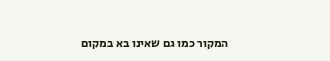המקור כמו גם שאינו בא במקום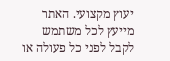יעוץ מקצועי. האתר מייעץ לכל משתמש לקבל לפני כל פעולה או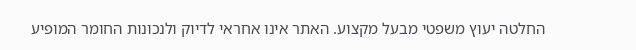החלטה יעוץ משפטי מבעל מקצוע. האתר אינו אחראי לדיוק ולנכונות החומר המופיע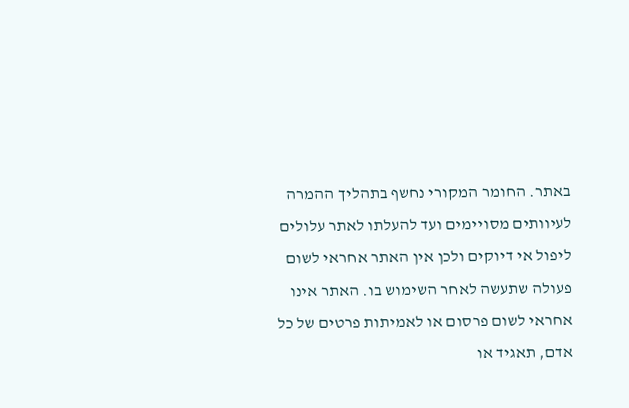באתר. החומר המקורי נחשף בתהליך ההמרה לעיוותים מסויימים ועד להעלתו לאתר עלולים ליפול אי דיוקים ולכן אין האתר אחראי לשום פעולה שתעשה לאחר השימוש בו. האתר אינו אחראי לשום פרסום או לאמיתות פרטים של כל אדם, תאגיד או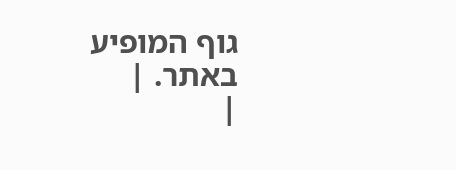גוף המופיע באתר. |
|